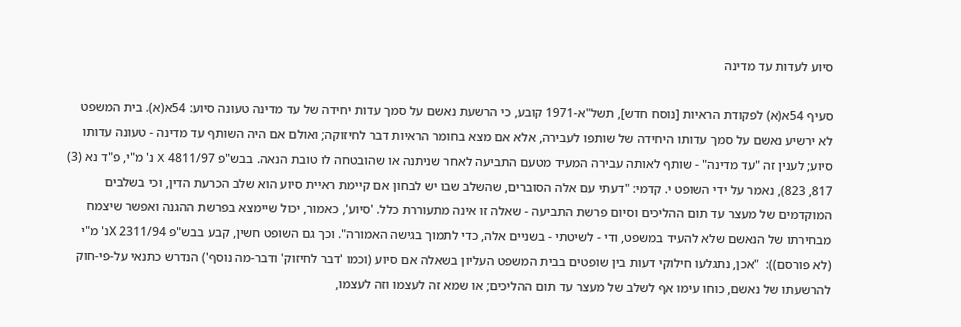סיוע לעדות עד מדינה

סעיף 54א(א) לפקודת הראיות [נוסח חדש], תשל"א-1971 קובע, כי הרשעת נאשם על סמך עדות יחידה של עד מדינה טעונה סיוע: 54א(א). בית המשפט לא ירשיע נאשם על סמך עדותו היחידה של שותפו לעבירה, אלא אם מצא בחומר הראיות דבר לחיזוקה; ואולם אם היה השותף עד מדינה - טעונה עדותו סיוע; לענין זה "עד מדינה" - שותף לאותה עבירה המעיד מטעם התביעה לאחר שניתנה או שהובטחה לו טובת הנאה. בבש"פ 4811/97 X נ' מ"י, פ"ד נא (3) 817, 823), נאמר על ידי השופט י. קדמי: "דעתי עם אלה הסוברים, שהשלב שבו יש לבחון אם קיימת ראיית סיוע הוא שלב הכרעת הדין, וכי בשלבים המוקדמים של מעצר עד תום ההליכים וסיום פרשת התביעה - שאלה זו אינה מתעוררת כלל. 'סיוע', כאמור, יכול שיימצא בפרשת ההגנה ואפשר שיצמח מבחירתו של הנאשם שלא להעיד במשפט, ודי - לשיטתי - בשניים אלה, כדי לתמוך בגישה האמורה". וכך גם השופט חשין, קבע בבש"פ 2311/94 Xנ' מ"י (לא פורסם)):  "אכן, נתגלעו חילוקי דעות בין שופטים בבית המשפט העליון בשאלה אם סיוע (וכמו 'דבר לחיזוק' ודבר-מה נוסף') הנדרש כתנאי על-פי-חוק להרשעתו של נאשם, כוחו עימו אף לשלב של מעצר עד תום ההליכים; או שמא זה לעצמו וזה לעצמו,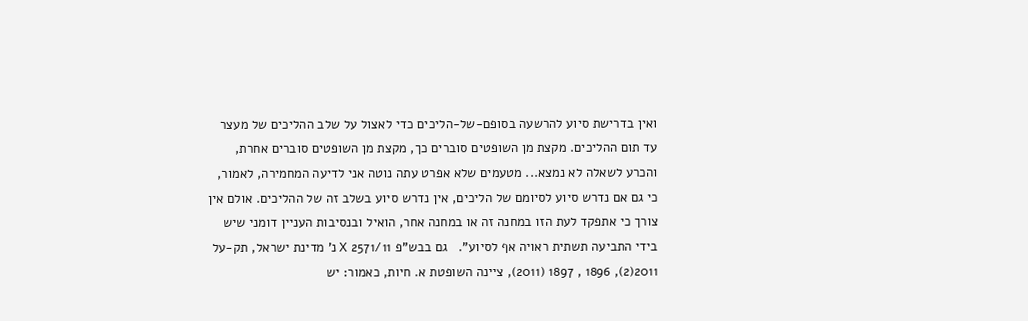ואין בדרישת סיוע להרשעה בסופם-של-הליכים כדי לאצול על שלב ההליכים של מעצר עד תום ההליכים. מקצת מן השופטים סוברים כך, מקצת מן השופטים סוברים אחרת, והכרע לשאלה לא נמצא... מטעמים שלא אפרט עתה נוטה אני לדיעה המחמירה, לאמור, כי גם אם נדרש סיוע לסיומם של הליכים, אין נדרש סיוע בשלב זה של ההליכים. אולם אין צורך כי אתפקד לעת הזו במחנה זה או במחנה אחר, הואיל ובנסיבות העניין דומני שיש בידי התביעה תשתית ראויה אף לסיוע".   גם בבש"פ 2571/11 X נ' מדינת ישראל, תק-על 2011(2), 1896 , 1897 (2011), ציינה השופטת א. חיות, כאמור: יש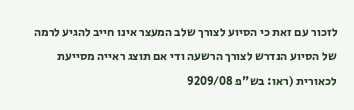לזכור עם זאת כי הסיוע לצורך שלב המעצר אינו חייב להגיע לרמה של הסיוע הנדרש לצורך הרשעה ודי אם תוצג ראייה מסייעת לכאורית (ראו: בש"פ 9209/08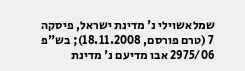שמלאשוילי נ' מדינת ישראל, פיסקה 7 (טרם פורסם, 18.11.2008); בש"פ 2975/06 אבו מדיעם נ' מדינת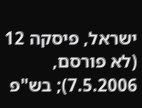ישראל, פיסקה 12 (לא פורסם, 7.5.2006); בש"פ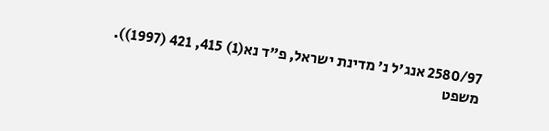2580/97 אנג'ל נ' מדינת ישראל, פ"ד נא(1) 415, 421 (1997)). משפט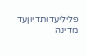פליליעדותדיוןעד מדינה